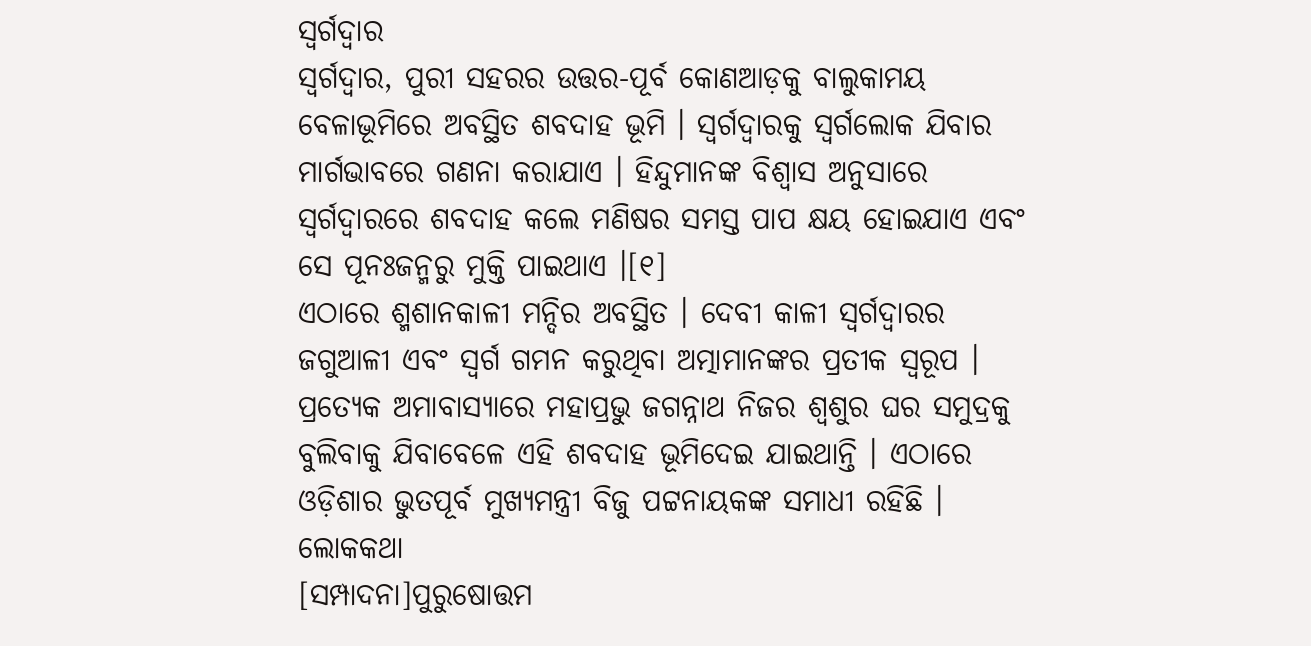ସ୍ୱର୍ଗଦ୍ୱାର
ସ୍ୱର୍ଗଦ୍ୱାର, ପୁରୀ ସହରର ଉତ୍ତର-ପୂର୍ବ କୋଣଆଡ଼କୁ ବାଲୁକାମୟ ବେଳାଭୂମିରେ ଅବସ୍ଥିତ ଶବଦାହ ଭୂମି । ସ୍ୱର୍ଗଦ୍ୱାରକୁ ସ୍ୱର୍ଗଲୋକ ଯିବାର ମାର୍ଗଭାବରେ ଗଣନା କରାଯାଏ । ହିନ୍ଦୁମାନଙ୍କ ବିଶ୍ୱାସ ଅନୁସାରେ ସ୍ୱର୍ଗଦ୍ୱାରରେ ଶବଦାହ କଲେ ମଣିଷର ସମସ୍ତ ପାପ କ୍ଷୟ ହୋଇଯାଏ ଏବଂ ସେ ପୂନଃଜନ୍ମରୁ ମୁକ୍ତି ପାଇଥାଏ ।[୧]
ଏଠାରେ ଶ୍ମଶାନକାଳୀ ମନ୍ଦିର ଅବସ୍ଥିତ । ଦେବୀ କାଳୀ ସ୍ୱର୍ଗଦ୍ୱାରର ଜଗୁଆଳୀ ଏବଂ ସ୍ୱର୍ଗ ଗମନ କରୁଥିବା ଅତ୍ମାମାନଙ୍କର ପ୍ରତୀକ ସ୍ୱରୂପ । ପ୍ରତ୍ୟେକ ଅମାବାସ୍ୟାରେ ମହାପ୍ରଭୁ ଜଗନ୍ନାଥ ନିଜର ଶ୍ୱଶୁର ଘର ସମୁଦ୍ରକୁ ବୁଲିବାକୁ ଯିବାବେଳେ ଏହି ଶବଦାହ ଭୂମିଦେଇ ଯାଇଥାନ୍ତି । ଏଠାରେ ଓଡ଼ିଶାର ଭୁତପୂର୍ବ ମୁଖ୍ୟମନ୍ତ୍ରୀ ବିଜୁ ପଟ୍ଟନାୟକଙ୍କ ସମାଧୀ ରହିଛି ।
ଲୋକକଥା
[ସମ୍ପାଦନା]ପୁରୁଷୋତ୍ତମ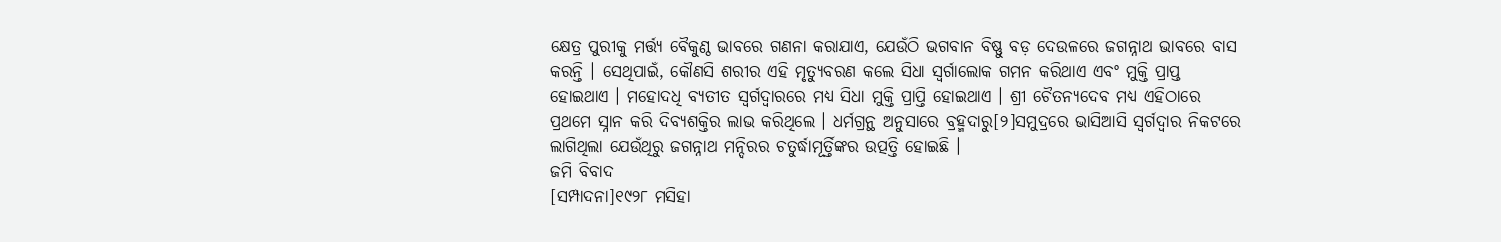କ୍ଷେତ୍ର ପୁରୀକୁ ମର୍ତ୍ତ୍ୟ ବୈକୁଣ୍ଠ ଭାବରେ ଗଣନା କରାଯାଏ, ଯେଉଁଠି ଭଗବାନ ବିଷ୍ଣୁ ବଡ଼ ଦେଉଳରେ ଜଗନ୍ନାଥ ଭାବରେ ବାସ କରନ୍ତି । ସେଥିପାଇଁ, କୌଣସି ଶରୀର ଏହି ମୃତ୍ୟୁବରଣ କଲେ ସିଧା ସ୍ୱର୍ଗାଲୋକ ଗମନ କରିଥାଏ ଏବଂ ମୁକ୍ତି ପ୍ରାପ୍ତ ହୋଇଥାଏ । ମହୋଦଧି ବ୍ୟତୀତ ସ୍ୱର୍ଗଦ୍ୱାରରେ ମଧ୍ୟ ସିଧା ମୁକ୍ତି ପ୍ରାପ୍ତି ହୋଇଥାଏ । ଶ୍ରୀ ଚୈତନ୍ୟଦେବ ମଧ୍ୟ ଏହିଠାରେ ପ୍ରଥମେ ସ୍ନାନ କରି ଦିବ୍ୟଶକ୍ତିର ଲାଭ କରିଥିଲେ । ଧର୍ମଗ୍ରନ୍ଥ ଅନୁସାରେ ବ୍ରହ୍ମଦାରୁ[୨]ସମୁଦ୍ରରେ ଭାସିଆସି ସ୍ୱର୍ଗଦ୍ୱାର ନିକଟରେ ଲାଗିଥିଲା ଯେଉଁଥିରୁ ଜଗନ୍ନାଥ ମନ୍ଦିରର ଚତୁର୍ଦ୍ଧାମୂର୍ତ୍ତିଙ୍କର ଉତ୍ପତ୍ତି ହୋଇଛି ।
ଜମି ବିବାଦ
[ସମ୍ପାଦନା]୧୯୨୮ ମସିହା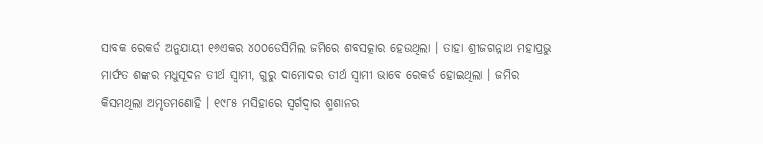ସାବକ ରେକର୍ଡ ଅନୁଯାୟୀ ୧୬ଏକର ୪୦୦ଡେସିମିଲ ଜମିରେ ଶବସତ୍କାର ହେଉଥିଲା । ତାହା ଶ୍ରୀଜଗନ୍ନାଥ ମହାପ୍ରଭୁ ମାର୍ଫତ ଶଙ୍କର ମଧୁସୂଦନ ତୀର୍ଥ ସ୍ୱାମୀ, ଗୁରୁ ଦାମୋଦର ତୀର୍ଥ ସ୍ୱାମୀ ଭାବେ ରେକର୍ଡ ହୋଇଥିଲା । ଜମିର କିସମଥିଲା ଅମୃତମଣୋହି । ୧୯୮୫ ମସିହାରେ ସ୍ୱର୍ଗଦ୍ୱାର ଶ୍ମଶାନର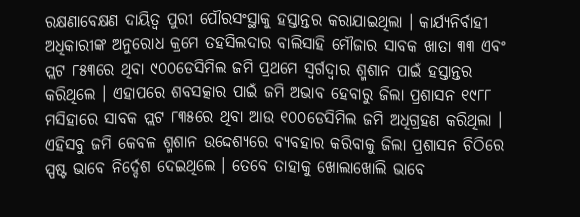ରକ୍ଷଣାବେକ୍ଷଣ ଦାୟିତ୍ୱ ପୁରୀ ପୌରସଂସ୍ଥାକୁ ହସ୍ତାନ୍ତର କରାଯାଇଥିଲା । କାର୍ଯ୍ୟନିର୍ବାହୀ ଅଧିକାରୀଙ୍କ ଅନୁରୋଧ କ୍ରମେ ତହସିଲଦାର ବାଲିସାହି ମୌଜାର ସାବକ ଖାତା ୩୩ ଏବଂ ପ୍ଲଟ ୮୫୩ରେ ଥିବା ୯୦୦ଡେସିମିଲ ଜମି ପ୍ରଥମେ ସ୍ୱର୍ଗଦ୍ୱାର ଶ୍ମଶାନ ପାଇଁ ହସ୍ତାନ୍ତର କରିଥିଲେ । ଏହାପରେ ଶବସତ୍କାର ପାଇଁ ଜମି ଅଭାବ ହେବାରୁ ଜିଲା ପ୍ରଶାସନ ୧୯୮୮ ମସିହାରେ ସାବକ ପ୍ଲଟ ୮୩୫ରେ ଥିବା ଆଉ ୧୦୦ଡେସିମିଲ ଜମି ଅଧିଗ୍ରହଣ କରିଥିଲା । ଏହିସବୁ ଜମି କେବଳ ଶ୍ମଶାନ ଉଦ୍ଦେଶ୍ୟରେ ବ୍ୟବହାର କରିବାକୁ ଜିଲା ପ୍ରଶାସନ ଚିଠିରେ ସ୍ପଷ୍ଟ ଭାବେ ନିର୍ଦ୍ଦେଶ ଦେଇଥିଲେ । ତେବେ ତାହାକୁ ଖୋଲାଖୋଲି ଭାବେ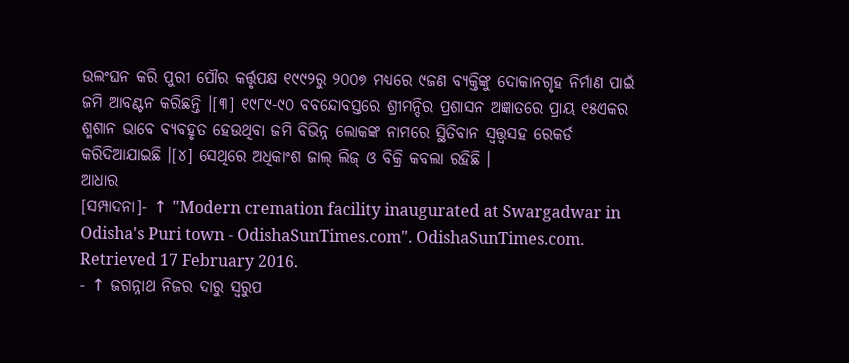ଉଲଂଘନ କରି ପୁରୀ ପୌର କର୍ତ୍ତୃପକ୍ଷ ୧୯୯୨ରୁ ୨୦୦୭ ମଧ୍ୟରେ ୯ଜଣ ବ୍ୟକ୍ତିଙ୍କୁ ଦୋକାନଗୃହ ନିର୍ମାଣ ପାଇଁ ଜମି ଆବଣ୍ଟନ କରିଛନ୍ତି ।[୩] ୧୯୮୯-୯୦ ବବନ୍ଦୋବସ୍ତରେ ଶ୍ରୀମନ୍ଦିର ପ୍ରଶାସନ ଅଜ୍ଞାତରେ ପ୍ରାୟ ୧୫ଏକର ଶ୍ମଶାନ ଭାବେ ବ୍ୟବହୃତ ହେଉଥିବା ଜମି ବିଭିନ୍ନ ଲୋକଙ୍କ ନାମରେ ସ୍ଥିତିବାନ ସ୍ୱତ୍ତ୍ୱସହ ରେକର୍ଡ କରିଦିଆଯାଇଛି ।[୪] ସେଥିରେ ଅଧିକାଂଶ ଜାଲ୍ ଲିଜ୍ ଓ ବିକ୍ରି କବଲା ରହିଛି ।
ଆଧାର
[ସମ୍ପାଦନା]- ↑ "Modern cremation facility inaugurated at Swargadwar in Odisha's Puri town - OdishaSunTimes.com". OdishaSunTimes.com. Retrieved 17 February 2016.
- ↑ ଜଗନ୍ନାଥ ନିଜର ଦାରୁ ସ୍ୱରୁପ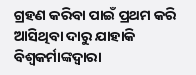ଗ୍ରହଣ କରିବା ପାଇଁ ପ୍ରଥମ କରି ଆସିଥିବା ଦାରୁ ଯାହାକି ବିଶ୍ୱକର୍ମାଙ୍କଦ୍ୱାରା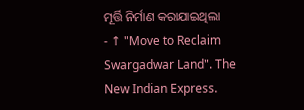ମୂର୍ତ୍ତି ନିର୍ମାଣ କରାଯାଇଥିଲା
- ↑ "Move to Reclaim Swargadwar Land". The New Indian Express.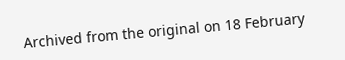Archived from the original on 18 February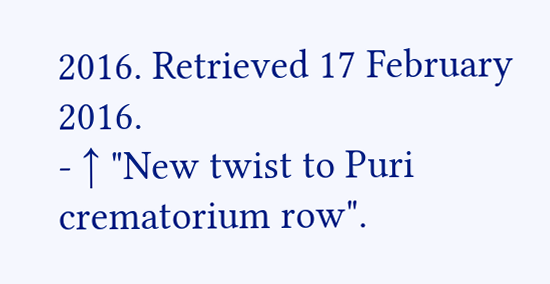2016. Retrieved 17 February 2016.
- ↑ "New twist to Puri crematorium row".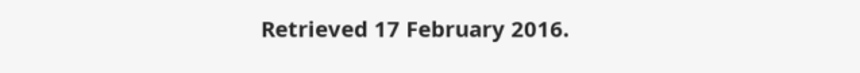Retrieved 17 February 2016.